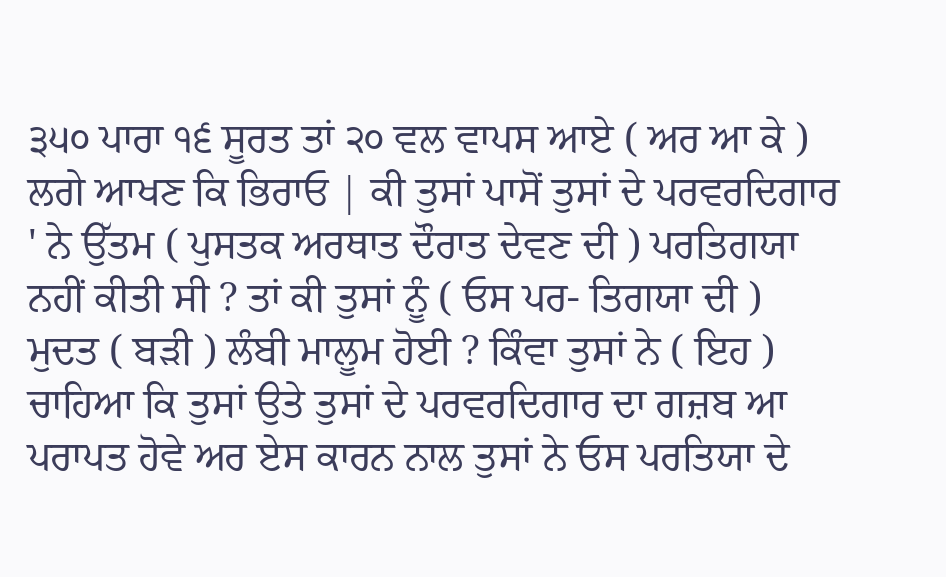੩੫੦ ਪਾਰਾ ੧੬ ਸੂਰਤ ਤਾਂ ੨੦ ਵਲ ਵਾਪਸ ਆਏ ( ਅਰ ਆ ਕੇ ) ਲਗੇ ਆਖਣ ਕਿ ਭਿਰਾਓ | ਕੀ ਤੁਸਾਂ ਪਾਸੋਂ ਤੁਸਾਂ ਦੇ ਪਰਵਰਦਿਗਾਰ ' ਨੇ ਉੱਤਮ ( ਪੁਸਤਕ ਅਰਥਾਤ ਦੌਰਾਤ ਦੇਵਣ ਦੀ ) ਪਰਤਿਗਯਾ ਨਹੀਂ ਕੀਤੀ ਸੀ ? ਤਾਂ ਕੀ ਤੁਸਾਂ ਨੂੰ ( ਓਸ ਪਰ- ਤਿਗਯਾ ਦੀ ) ਮੁਦਤ ( ਬੜੀ ) ਲੰਬੀ ਮਾਲੂਮ ਹੋਈ ? ਕਿੰਵਾ ਤੁਸਾਂ ਨੇ ( ਇਹ ) ਚਾਹਿਆ ਕਿ ਤੁਸਾਂ ਉਤੇ ਤੁਸਾਂ ਦੇ ਪਰਵਰਦਿਗਾਰ ਦਾ ਗਜ਼ਬ ਆ ਪਰਾਪਤ ਹੋਵੇ ਅਰ ਏਸ ਕਾਰਨ ਨਾਲ ਤੁਸਾਂ ਨੇ ਓਸ ਪਰਤਿਯਾ ਦੇ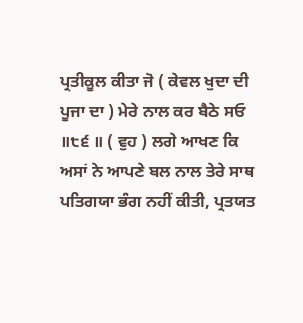ਪ੍ਰਤੀਕੂਲ ਕੀਤਾ ਜੋ ( ਕੇਵਲ ਖੁਦਾ ਦੀ ਪੂਜਾ ਦਾ ) ਮੇਰੇ ਨਾਲ ਕਰ ਬੈਠੇ ਸਓ ॥੮੬ ॥ ( ਵੁਹ ) ਲਗੇ ਆਖਣ ਕਿ ਅਸਾਂ ਨੇ ਆਪਣੇ ਬਲ ਨਾਲ ਤੇਰੇ ਸਾਥ ਪਤਿਗਯਾ ਭੰਗ ਨਹੀਂ ਕੀਤੀ, ਪ੍ਰਤਯਤ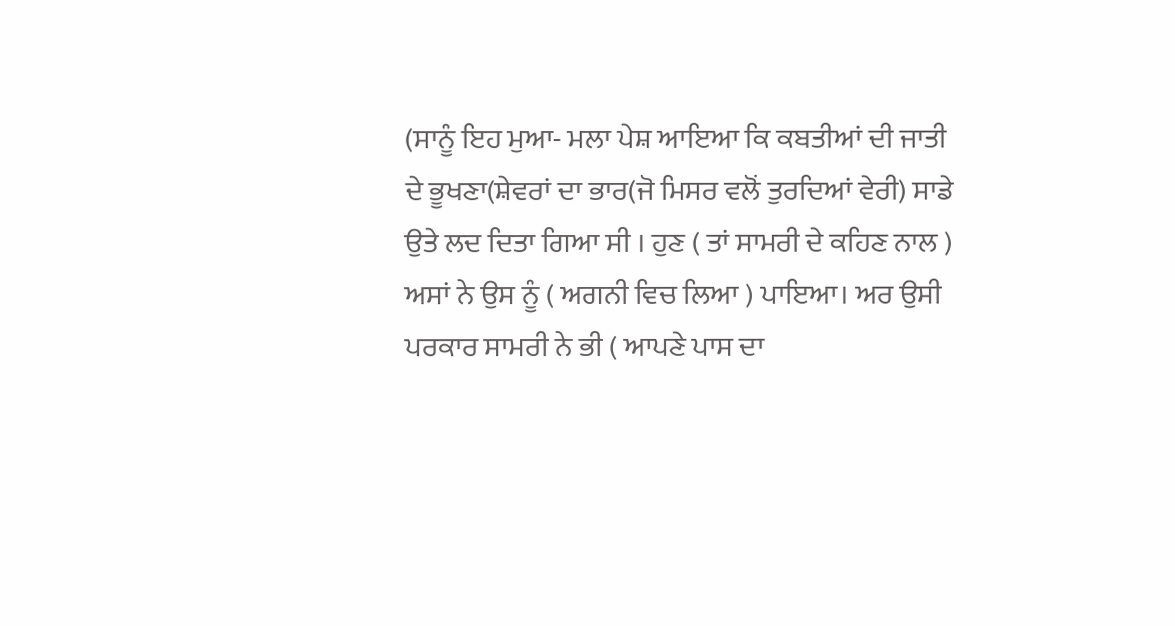(ਸਾਨੂੰ ਇਹ ਮੁਆ- ਮਲਾ ਪੇਸ਼ ਆਇਆ ਕਿ ਕਬਤੀਆਂ ਦੀ ਜਾਤੀ ਦੇ ਭੂਖਣਾ(ਸ਼ੇਵਰਾਂ ਦਾ ਭਾਰ(ਜੋ ਮਿਸਰ ਵਲੋਂ ਤੁਰਦਿਆਂ ਵੇਰੀ) ਸਾਡੇ ਉਤੇ ਲਦ ਦਿਤਾ ਗਿਆ ਸੀ । ਹੁਣ ( ਤਾਂ ਸਾਮਰੀ ਦੇ ਕਹਿਣ ਨਾਲ ) ਅਸਾਂ ਨੇ ਉਸ ਨੂੰ ( ਅਗਨੀ ਵਿਚ ਲਿਆ ) ਪਾਇਆ। ਅਰ ਉਸੀ ਪਰਕਾਰ ਸਾਮਰੀ ਨੇ ਭੀ ( ਆਪਣੇ ਪਾਸ ਦਾ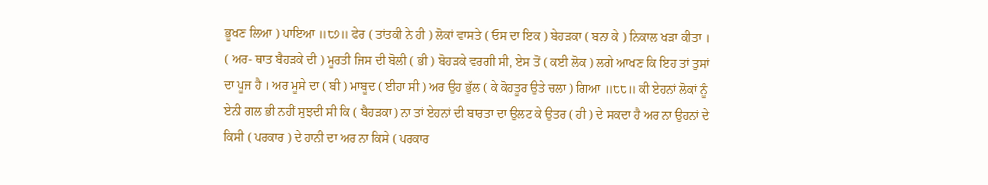ਭੂਖਣ ਲਿਆ ) ਪਾਇਆ ॥੮੭॥ ਫੇਰ ( ਤਾਂਤਕੀ ਨੇ ਹੀ ) ਲੋਕਾਂ ਵਾਸਤੇ ( ਓਸ ਦਾ ਇਕ ) ਬੇਹੜਕਾ ( ਬਨਾ ਕੇ ) ਨਿਕਾਲ ਖੜਾ ਕੀਤਾ । ( ਅਰ- ਥਾਤ ਬੈਹੜਕੇ ਦੀ ) ਮੂਰਤੀ ਜਿਸ ਦੀ ਬੋਲੀ ( ਭੀ ) ਬੋਹੜਕੇ ਵਰਗੀ ਸੀ, ਏਸ ਤੋਂ ( ਕਈ ਲੋਕ ) ਲਗੇ ਆਖਣ ਕਿ ਇਹ ਤਾਂ ਤੁਸਾਂ ਦਾ ਪੂਜ ਹੈ । ਅਰ ਮੂਸੇ ਦਾ ( ਬੀ ) ਮਾਬੂਦ ( ਈਹਾ ਸੀ ) ਅਰ ਉਹ ਭੁੱਲ ( ਕੇ ਕੋਹਤੂਰ ਉਤੇ ਚਲਾ ) ਗਿਆ ॥੮੮॥ ਕੀ ਏਹਨਾਂ ਲੋਕਾਂ ਨੂੰ ਏਨੀ ਗਲ ਭੀ ਨਹੀਂ ਸੁਝਦੀ ਸੀ ਕਿ ( ਬੈਹੜਕਾ) ਨਾ ਤਾਂ ਏਹਨਾਂ ਦੀ ਬਾਰਤਾ ਦਾ ਉਲਟ ਕੇ ਉਤਰ ( ਹੀ ) ਦੇ ਸਕਦਾ ਹੈ ਅਰ ਨਾ ਉਹਨਾਂ ਦੇ ਕਿਸੀ ( ਪਰਕਾਰ ) ਦੇ ਹਾਨੀ ਦਾ ਅਰ ਨਾ ਕਿਸੇ ( ਪਰਕਾਰ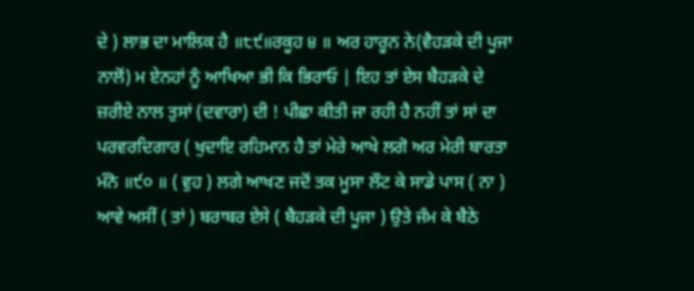ਦੇ ) ਲਾਭ ਦਾ ਮਾਲਿਕ ਹੈ ॥੮੯॥ਰਕੂਹ ੪ ॥ ਅਰ ਹਾਰੂਨ ਨੇ(ਵੈਹੜਕੇ ਦੀ ਪੂਜਾ ਨਾਲੋਂ) ਮ ਏਨਹਾਂ ਨੂੰ ਆਖਿਆ ਭੀ ਕਿ ਭਿਰਾਓ | ਇਹ ਤਾਂ ਏਸ ਬੈਹੜਕੇ ਦੇ ਜ਼ਰੀਏ ਨਾਲ ਤੁਸਾਂ (ਦਵਾਰਾ) ਦੀ ! ਪੀਛਾ ਕੀਤੀ ਜਾ ਰਹੀ ਹੈ ਨਹੀਂ ਤਾਂ ਸਾਂ ਦਾ ਪਰਵਰਦਿਗਾਰ ( ਖੁਦਾਇ ਰਹਿਮਾਨ ਹੈ ਤਾਂ ਮੇਰੇ ਆਖੇ ਲਗੋ ਅਰ ਮੇਰੀ ਬਾਰਤਾ ਮੰਨੋ ॥੯੦ ॥ ( ਵੁਹ ) ਲਗੇ ਆਖਣ ਜਦੋਂ ਤਕ ਮੂਸਾ ਲੌਟ ਕੇ ਸਾਡੇ ਪਾਸ ( ਨਾ ) ਆਵੇ ਅਸੀਂ ( ਤਾਂ ) ਬਰਾਬਰ ਏਸੇ ( ਬੈਹੜਕੇ ਦੀ ਪੂਜਾ ) ਉਤੇ ਜੰਮ ਕੇ ਬੈਠੇ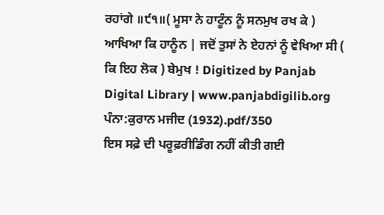ਰਹਾਂਗੇ ॥੯੧॥( ਮੂਸਾ ਨੇ ਹਾਟੂੰਨ ਨੂੰ ਸਨਮੁਖ ਰਖ ਕੇ ) ਆਖਿਆ ਕਿ ਹਾਨੂੰਨ | ਜਦੋਂ ਤੁਸਾਂ ਨੇ ਏਹਨਾਂ ਨੂੰ ਵੇਖਿਆ ਸੀ ( ਕਿ ਇਹ ਲੋਕ ) ਬੇਮੁਖ ! Digitized by Panjab Digital Library | www.panjabdigilib.org
ਪੰਨਾ:ਕੁਰਾਨ ਮਜੀਦ (1932).pdf/350
ਇਸ ਸਫ਼ੇ ਦੀ ਪਰੂਫ਼ਰੀਡਿੰਗ ਨਹੀਂ ਕੀਤੀ ਗਈ